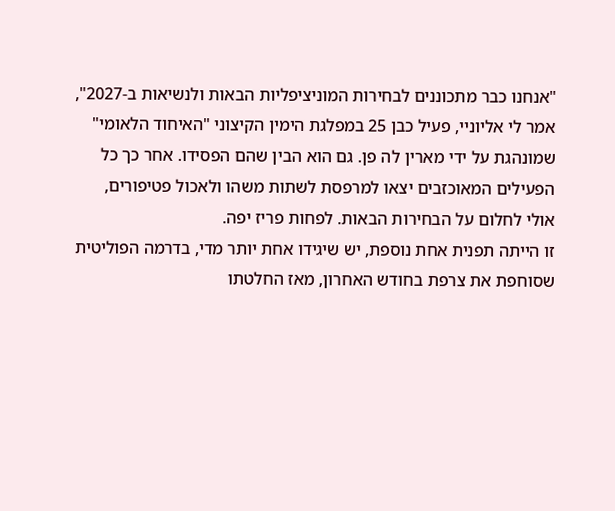"אנחנו כבר מתכוננים לבחירות המוניציפליות הבאות ולנשיאות ב-2027", אמר לי אליוניי, פעיל כבן 25 במפלגת הימין הקיצוני "האיחוד הלאומי" שמונהגת על ידי מארין לה פן. גם הוא הבין שהם הפסידו. אחר כך כל הפעילים המאוכזבים יצאו למרפסת לשתות משהו ולאכול פטיפורים, אולי לחלום על הבחירות הבאות. לפחות פריז יפה.
זו הייתה תפנית אחת נוספת, יש שיגידו אחת יותר מדי, בדרמה הפוליטית שסוחפת את צרפת בחודש האחרון, מאז החלטתו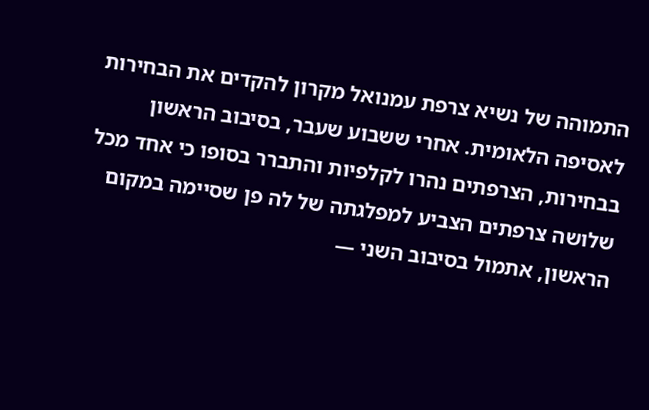התמוהה של נשיא צרפת עמנואל מקרון להקדים את הבחירות לאסיפה הלאומית. אחרי ששבוע שעבר, בסיבוב הראשון בבחירות, הצרפתים נהרו לקלפיות והתברר בסופו כי אחד מכל שלושה צרפתים הצביע למפלגתה של לה פן שסיימה במקום הראשון, אתמול בסיבוב השני —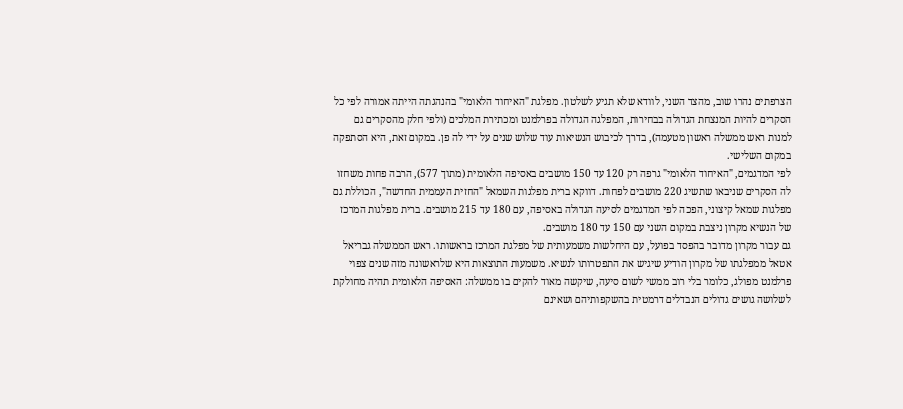הצרפתים נהרו שוב, מהצד השני, לוודא שלא תגיע לשלטון. מפלגת "האיחוד הלאומי" בהנהגתה הייתה אמורה לפי כל הסקרים להיות המנצחת הגדולה בבחירות, המפלגה הגדולה בפרלמנט ומכתירת המלכים (ולפי חלק מהסקרים גם למנות ראש ממשלה ראשון מטעמה), בדרך לכיבוש הנשיאות עוד שלוש שנים על ידי לה פן. במקום זאת, היא הסתפקה במקום השלישי.
לפי המדגמים, "האיחוד הלאומי" גרפה רק 120 עד 150 מושבים באסיפה הלאומית (מתוך 577), הרבה פחות משחזו לה הסקרים שניבאו שתשיג 220 מושבים לפחות. דווקא ברית מפלגות השמאל "החזית העממית החדשה", הכוללת גם מפלגות שמאל קיצוני, הפכה לפי המדגמים לסיעה הגדולה באסיפה, עם 180 עד 215 מושבים. ברית מפלגות המרכז של הנשיא מקרון ניצבת במקום השני עם 150 עד 180 מושבים.
גם עבור מקרון מדובר בהפסד בפועל, עם היחלשות משמעותית של מפלגת המרכז בראשותו. ראש הממשלה גבריאל אטאל ממפלגתו של מקרון הודיע שיגיש את התפטרותו לנשיא. משמעות התוצאות היא שלראשונה מזה שנים צפוי פרלמנט מפולג, כלומר בלי רוב ממשי לשום סיעה, שיקשה מאוד להקים בו ממשלה: האסיפה הלאומית תהיה מחולקת לשלושה גושים גדולים הנבדלים דרמטית בהשקפותיהם ושאינם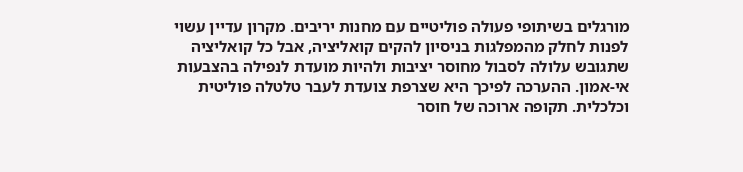מורגלים בשיתופי פעולה פוליטיים עם מחנות יריבים. מקרון עדיין עשוי לפנות לחלק מהמפלגות בניסיון להקים קואליציה, אבל כל קואליציה שתגובש עלולה לסבול מחוסר יציבות ולהיות מועדת לנפילה בהצבעות אי-אמון. ההערכה לפיכך היא שצרפת צועדת לעבר טלטלה פוליטית וכלכלית. תקופה ארוכה של חוסר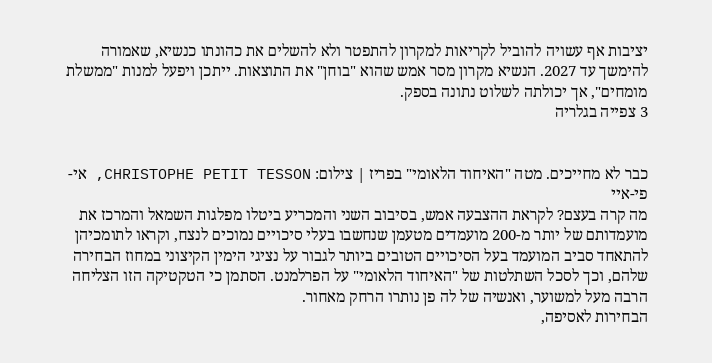יציבות אף עשויה להוביל לקריאות למקרון להתפטר ולא להשלים את כהונתו כנשיא, שאמורה להימשך עד 2027. הנשיא מקרון מסר אמש שהוא "בוחן" את התוצאות. ייתכן ויפעל למנות "ממשלת מומחים", אך יכולתה לשלוט נתונה בספק.
3 צפייה בגלריה


כבר לא מחייכים. מטה "האיחוד הלאומי" בפריז | צילום: CHRISTOPHE PETIT TESSON, אי-פי-איי
מה קרה בעצם? לקראת ההצבעה אמש, בסיבוב השני והמכריע ביטלו מפלגות השמאל והמרכז את מועמדותם של יותר מ-200 מועמדים מטעמן שנחשבו בעלי סיכויים נמוכים לנצח, וקראו לתומכיהן להתאחד סביב המועמד בעל הסיכויים הטובים ביותר לגבור על נציגי הימין הקיצוני במחוז הבחירה שלהם, וכך לסכל השתלטות של "האיחוד הלאומי" על הפרלמנט. הסתמן כי הטקטיקה הזו הצליחה הרבה מעל למשוער, ואנשיה של לה פן נותרו הרחק מאחור.
הבחירות לאסיפה,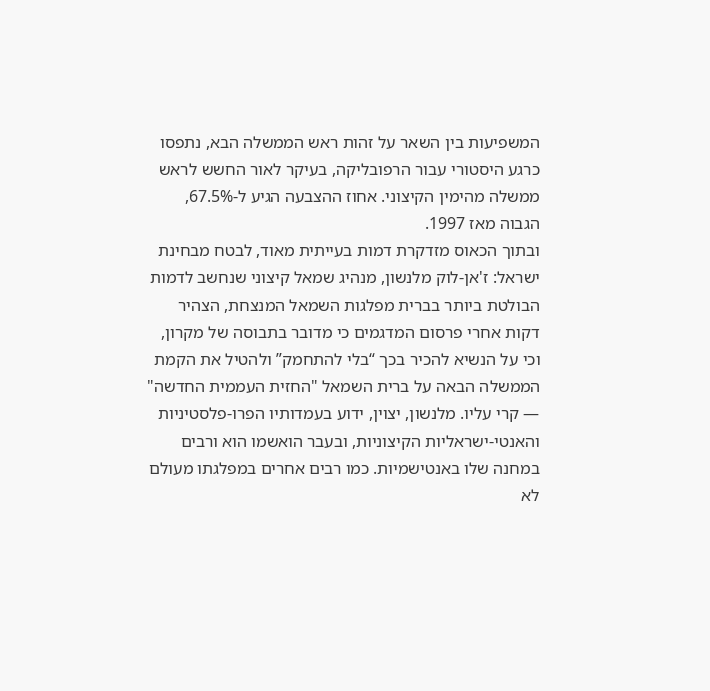המשפיעות בין השאר על זהות ראש הממשלה הבא, נתפסו כרגע היסטורי עבור הרפובליקה, בעיקר לאור החשש לראש ממשלה מהימין הקיצוני. אחוז ההצבעה הגיע ל-67.5%, הגבוה מאז 1997.
ובתוך הכאוס מזדקרת דמות בעייתית מאוד, לבטח מבחינת ישראל: ז'אן-לוק מלנשון, מנהיג שמאל קיצוני שנחשב לדמות הבולטת ביותר בברית מפלגות השמאל המנצחת, הצהיר דקות אחרי פרסום המדגמים כי מדובר בתבוסה של מקרון, וכי על הנשיא להכיר בכך “בלי להתחמק” ולהטיל את הקמת הממשלה הבאה על ברית השמאל "החזית העממית החדשה" — קרי עליו. מלנשון, יצוין, ידוע בעמדותיו הפרו-פלסטיניות והאנטי-ישראליות הקיצוניות, ובעבר הואשמו הוא ורבים במחנה שלו באנטישמיות. כמו רבים אחרים במפלגתו מעולם לא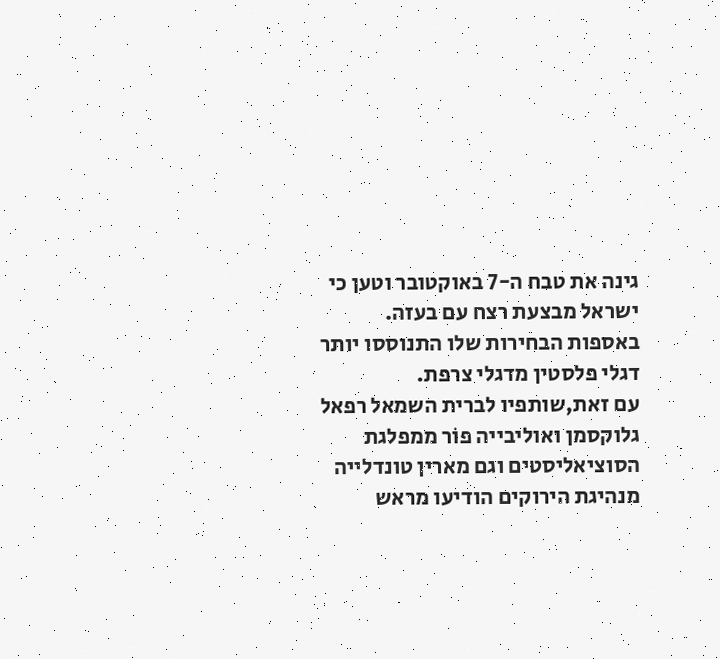גינה את טבח ה-7 באוקטובר וטען כי ישראל מבצעת רצח עם בעזה. באספות הבחירות שלו התנוססו יותר דגלי פלסטין מדגלי צרפת.
עם זאת,שותפיו לברית השמאל רפאל גלוקסמן ואוליבייה פוֹר ממפלגת הסוציאליסטים וגם מארין טונדלייה מנהיגת הירוקים הודיעו מראש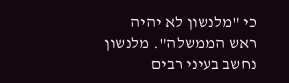כי "מלנשון לא יהיה ראש הממשלה". מלנשון נחשב בעיני רבים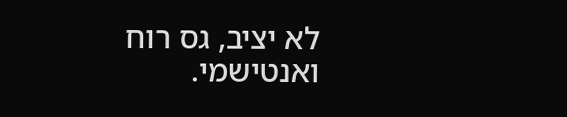לא יציב, גס רוח ואנטישמי.